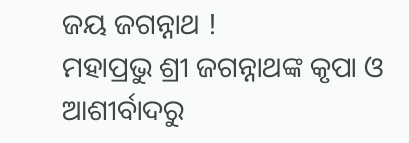ଜୟ ଜଗନ୍ନାଥ !
ମହାପ୍ରଭୁ ଶ୍ରୀ ଜଗନ୍ନାଥଙ୍କ କୃପା ଓ ଆଶୀର୍ବାଦରୁ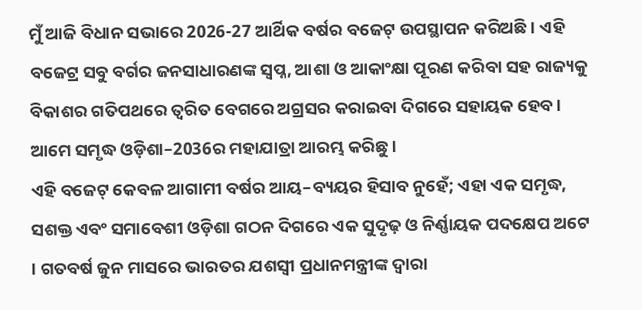ମୁଁ ଆଜି ବିଧାନ ସଭାରେ 2026-27 ଆର୍ଥିକ ବର୍ଷର ବଜେଟ୍ ଉପସ୍ଥାପନ କରିଅଛି । ଏହି ବଜେଟ୍ର ସବୁ ବର୍ଗର ଜନସାଧାରଣଙ୍କ ସ୍ୱପ୍ନ, ଆଶା ଓ ଆକାଂକ୍ଷା ପୂରଣ କରିବା ସହ ରାଜ୍ୟକୁ ବିକାଶର ଗତିପଥରେ ତ୍ଵରିତ ବେଗରେ ଅଗ୍ରସର କରାଇବା ଦିଗରେ ସହାୟକ ହେବ । ଆମେ ସମୃଦ୍ଧ ଓଡ଼ିଶା–2036ର ମହାଯାତ୍ରା ଆରମ୍ଭ କରିଛୁ ।
ଏହି ବଜେଟ୍ କେବଳ ଆଗାମୀ ବର୍ଷର ଆୟ–ବ୍ୟୟର ହିସାବ ନୁହେଁ; ଏହା ଏକ ସମୃଦ୍ଧ, ସଶକ୍ତ ଏବଂ ସମାବେଶୀ ଓଡ଼ିଶା ଗଠନ ଦିଗରେ ଏକ ସୁଦୃଢ଼ ଓ ନିର୍ଣ୍ଣାୟକ ପଦକ୍ଷେପ ଅଟେ । ଗତବର୍ଷ ଜୁନ ମାସରେ ଭାରତର ଯଶସ୍ୱୀ ପ୍ରଧାନମନ୍ତ୍ରୀଙ୍କ ଦ୍ୱାରା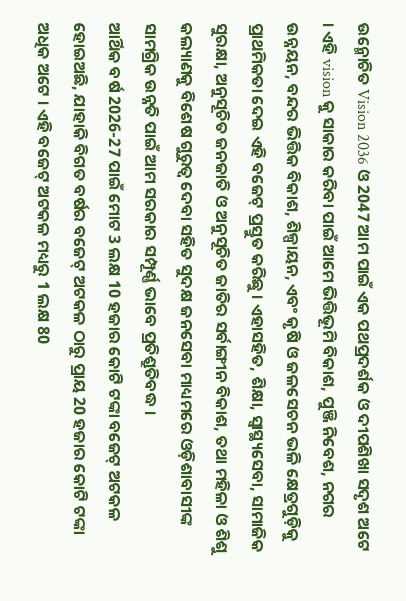ଉନ୍ମୋଚିତ Vision 2036 ଓ 2047 ଆମ ପାଇଁ ଏକ ପଥପ୍ରଦର୍ଶକ ଓ ଦୀପଶିଖା ସଦୃଶ ଅଟେ । ଏହି vision କୁ ସାକାର କରିବା ପାଇଁ ଆମେ ଭିତ୍ତିଭୂମି ବିକାଶ, ପୁଞ୍ଜି ନିବେଶ, ନଗର ଉନ୍ନୟନ, ବନ୍ଦର ଭିତ୍ତିକ ବିକାଶ, ଶିଳ୍ପାୟନ, ଏବଂ କୃଷି ଓ ଜଳସେଚନ ଭଳି କ୍ଷେତ୍ରଗୁଡ଼ିକୁ ପ୍ରାଥମିକତା ଦେଇ ଏହି ବଜେଟ୍ ପ୍ରସ୍ତୁତ କରିଛୁ । ଏହାସହିତ, ଶିକ୍ଷା, ସ୍ୱାସ୍ଥ୍ୟସେବା, ସାମାଜିକ ସୁରକ୍ଷା, ଅନୁସୂଚିତ ଜନଜାତି ଓ ଅନୁସୂଚିତ ଜାତିର ସର୍ବାଙ୍ଗୀନ ବିକାଶ, ତଥା ମହିଳା ଓ ଶିଶୁ କଲ୍ୟାଣକୁ ବିଶେଷ ଗୁରୁତ୍ୱ ଦେବା ସହିତ ସୁଦକ୍ଷ ଜନସେବା ମାଧ୍ୟମରେ ଓଡ଼ିଶାବାସୀଙ୍କ ସାମଗ୍ରିକ ଉନ୍ନତି ପାଇଁ ଆମ ସରକାର ସମ୍ପୂର୍ଣ୍ଣ ଭାବେ ପ୍ରତିଶ୍ରୁତିବଦ୍ଧ ।
ଆର୍ଥିକ ବର୍ଷ 2026-27 ପାଇଁ ମୋଟ 3 ଲକ୍ଷ 10 ହଜାର କୋଟି ଟଙ୍କା ବଜେଟ୍ ଅଟକଳ ହୋଇଅଛି, ଯାହାକି ବିଗତ ବର୍ଷର ବଜେଟ୍ ଅଟକଳ ଠାରୁ ପ୍ରାୟ 20 ହଜାର କୋଟି ଟଙ୍କା ଅଧିକ ଅଟେ । ଏହି ବଜେଟ୍ ଅଟକଳ ମଧ୍ୟରୁ 1 ଲକ୍ଷ 80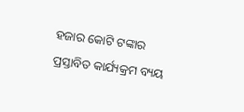ହଜାର କୋଟି ଟଙ୍କାର ପ୍ରସ୍ତାବିତ କାର୍ଯ୍ୟକ୍ରମ ବ୍ୟୟ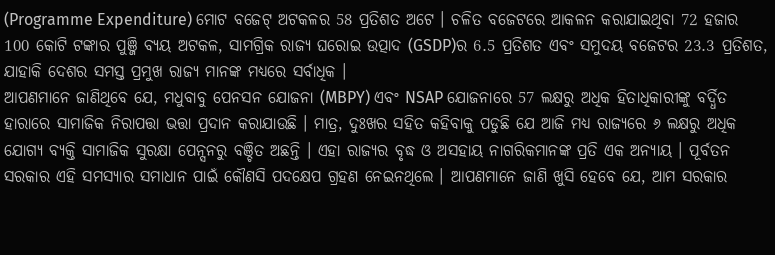(Programme Expenditure) ମୋଟ ବଜେଟ୍ ଅଟକଳର 58 ପ୍ରତିଶତ ଅଟେ । ଚଳିତ ବଜେଟରେ ଆକଳନ କରାଯାଇଥିବା 72 ହଜାର 100 କୋଟି ଟଙ୍କାର ପୁଞ୍ଜି ବ୍ୟୟ ଅଟକଳ, ସାମଗ୍ରିକ ରାଜ୍ୟ ଘରୋଇ ଉତ୍ପାଦ (GSDP)ର 6.5 ପ୍ରତିଶତ ଏବଂ ସମୁଦୟ ବଜେଟର 23.3 ପ୍ରତିଶତ, ଯାହାକି ଦେଶର ସମସ୍ତ ପ୍ରମୁଖ ରାଜ୍ୟ ମାନଙ୍କ ମଧ୍ୟରେ ସର୍ବାଧିକ ।
ଆପଣମାନେ ଜାଣିଥିବେ ଯେ, ମଧୁବାବୁ ପେନସନ ଯୋଜନା (MBPY) ଏବଂ NSAP ଯୋଜନାରେ 57 ଲକ୍ଷରୁ ଅଧିକ ହିତାଧିକାରୀଙ୍କୁ ବର୍ଦ୍ଧିତ ହାରାରେ ସାମାଜିକ ନିରାପତ୍ତା ଭତ୍ତା ପ୍ରଦାନ କରାଯାଉଛି । ମାତ୍ର, ଦୁଃଖର ସହିତ କହିବାକୁ ପଡୁଛି ଯେ ଆଜି ମଧ୍ୟ ରାଜ୍ୟରେ ୬ ଲକ୍ଷରୁ ଅଧିକ ଯୋଗ୍ୟ ବ୍ୟକ୍ତି ସାମାଜିକ ସୁରକ୍ଷା ପେନ୍ସନରୁ ବଞ୍ଚିତ ଅଛନ୍ତି । ଏହା ରାଜ୍ୟର ବୃଦ୍ଧ ଓ ଅସହାୟ ନାଗରିକମାନଙ୍କ ପ୍ରତି ଏକ ଅନ୍ୟାୟ । ପୂର୍ବତନ ସରକାର ଏହି ସମସ୍ୟାର ସମାଧାନ ପାଇଁ କୌଣସି ପଦକ୍ଷେପ ଗ୍ରହଣ ନେଇନଥିଲେ । ଆପଣମାନେ ଜାଣି ଖୁସି ହେବେ ଯେ, ଆମ ସରକାର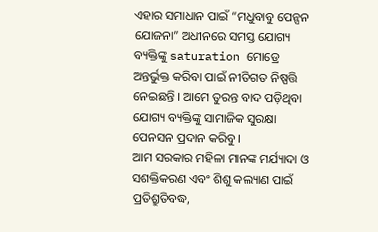ଏହାର ସମାଧାନ ପାଇଁ “ମଧୁବାବୁ ପେନ୍ସନ ଯୋଜନା” ଅଧୀନରେ ସମସ୍ତ ଯୋଗ୍ୟ ବ୍ୟକ୍ତିଙ୍କୁ saturation ମୋଡ୍ରେ ଅନ୍ତର୍ଭୁକ୍ତ କରିବା ପାଇଁ ନୀତିଗତ ନିଷ୍ପତ୍ତି ନେଇଛନ୍ତି । ଆମେ ତୁରନ୍ତ ବାଦ ପଡ଼ିଥିବା ଯୋଗ୍ୟ ବ୍ୟକ୍ତିଙ୍କୁ ସାମାଜିକ ସୁରକ୍ଷା ପେନସନ ପ୍ରଦାନ କରିବୁ ।
ଆମ ସରକାର ମହିଳା ମାନଙ୍କ ମର୍ଯ୍ୟାଦା ଓ ସଶକ୍ତିକରଣ ଏବଂ ଶିଶୁ କଲ୍ୟାଣ ପାଇଁ ପ୍ରତିଶ୍ରୁତିବଦ୍ଧ,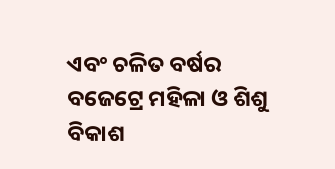ଏବଂ ଚଳିତ ବର୍ଷର ବଜେଟ୍ରେ ମହିଳା ଓ ଶିଶୁ ବିକାଶ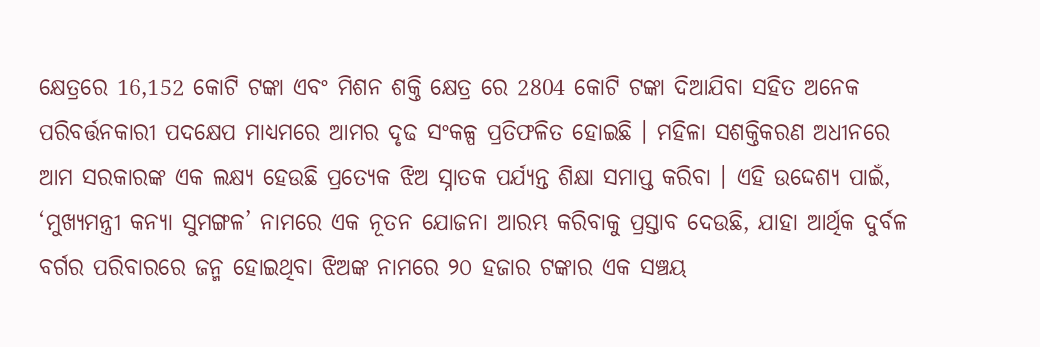କ୍ଷେତ୍ରରେ 16,152 କୋଟି ଟଙ୍କା ଏବଂ ମିଶନ ଶକ୍ତି କ୍ଷେତ୍ର ରେ 2804 କୋଟି ଟଙ୍କା ଦିଆଯିବା ସହିତ ଅନେକ ପରିବର୍ତ୍ତନକାରୀ ପଦକ୍ଷେପ ମାଧ୍ୟମରେ ଆମର ଦୃଢ ସଂକଳ୍ପ ପ୍ରତିଫଳିତ ହୋଇଛି । ମହିଳା ସଶକ୍ତିକରଣ ଅଧୀନରେ ଆମ ସରକାରଙ୍କ ଏକ ଲକ୍ଷ୍ୟ ହେଉଛି ପ୍ରତ୍ୟେକ ଝିଅ ସ୍ନାତକ ପର୍ଯ୍ୟନ୍ତ ଶିକ୍ଷା ସମାପ୍ତ କରିବା । ଏହି ଉଦ୍ଦେଶ୍ୟ ପାଇଁ, ‘ମୁଖ୍ୟମନ୍ତ୍ରୀ କନ୍ୟା ସୁମଙ୍ଗଳ’ ନାମରେ ଏକ ନୂତନ ଯୋଜନା ଆରମ୍ଭ କରିବାକୁ ପ୍ରସ୍ତାବ ଦେଉଛି, ଯାହା ଆର୍ଥିକ ଦୁର୍ବଳ ବର୍ଗର ପରିବାରରେ ଜନ୍ମ ହୋଇଥିବା ଝିଅଙ୍କ ନାମରେ ୨୦ ହଜାର ଟଙ୍କାର ଏକ ସଞ୍ଚୟ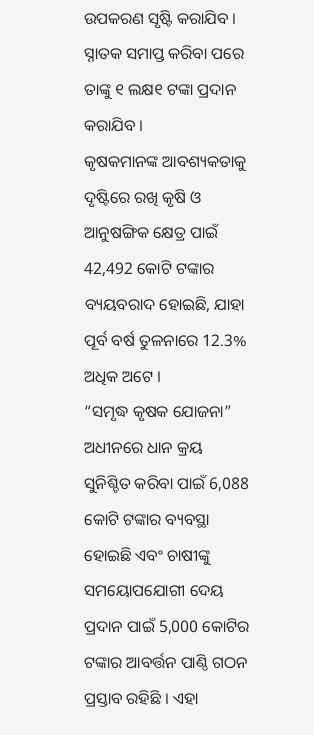ଉପକରଣ ସୃଷ୍ଟି କରାଯିବ । ସ୍ନାତକ ସମାପ୍ତ କରିବା ପରେ ତାଙ୍କୁ ୧ ଲକ୍ଷ୧ ଟଙ୍କା ପ୍ରଦାନ କରାଯିବ ।
କୃଷକମାନଙ୍କ ଆବଶ୍ୟକତାକୁ ଦୃଷ୍ଟିରେ ରଖି କୃଷି ଓ ଆନୁଷଙ୍ଗିକ କ୍ଷେତ୍ର ପାଇଁ 42,492 କୋଟି ଟଙ୍କାର ବ୍ୟୟବରାଦ ହୋଇଛି, ଯାହା ପୂର୍ବ ବର୍ଷ ତୁଳନାରେ 12.3% ଅଧିକ ଅଟେ ।
“ସମୃଦ୍ଧ କୃଷକ ଯୋଜନା” ଅଧୀନରେ ଧାନ କ୍ରୟ ସୁନିଶ୍ଚିତ କରିବା ପାଇଁ 6,088 କୋଟି ଟଙ୍କାର ବ୍ୟବସ୍ଥା ହୋଇଛି ଏବଂ ଚାଷୀଙ୍କୁ ସମୟୋପଯୋଗୀ ଦେୟ ପ୍ରଦାନ ପାଇଁ 5,000 କୋଟିର ଟଙ୍କାର ଆବର୍ତ୍ତନ ପାଣ୍ଠି ଗଠନ ପ୍ରସ୍ତାବ ରହିଛି । ଏହା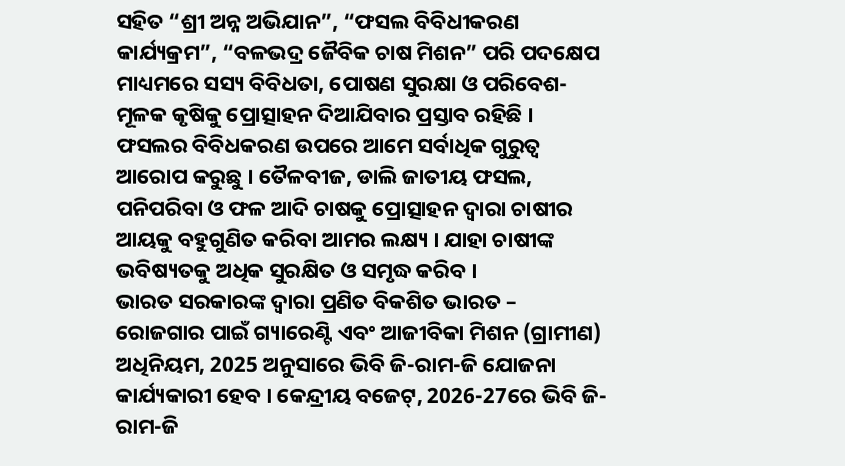ସହିତ “ଶ୍ରୀ ଅନ୍ନ ଅଭିଯାନ”, “ଫସଲ ବିବିଧୀକରଣ କାର୍ଯ୍ୟକ୍ରମ”, “ବଳଭଦ୍ର ଜୈବିକ ଚାଷ ମିଶନ” ପରି ପଦକ୍ଷେପ ମାଧ୍ୟମରେ ସସ୍ୟ ବିବିଧତା, ପୋଷଣ ସୁରକ୍ଷା ଓ ପରିବେଶ-ମୂଳକ କୃଷିକୁ ପ୍ରୋତ୍ସାହନ ଦିଆଯିବାର ପ୍ରସ୍ତାବ ରହିଛି । ଫସଲର ବିବିଧକରଣ ଉପରେ ଆମେ ସର୍ବାଧିକ ଗୁରୁତ୍ୱ ଆରୋପ କରୁଛୁ । ତୈଳବୀଜ, ଡାଲି ଜାତୀୟ ଫସଲ, ପନିପରିବା ଓ ଫଳ ଆଦି ଚାଷକୁ ପ୍ରୋତ୍ସାହନ ଦ୍ୱାରା ଚାଷୀର ଆୟକୁ ବହୁଗୁଣିତ କରିବା ଆମର ଲକ୍ଷ୍ୟ । ଯାହା ଚାଷୀଙ୍କ ଭବିଷ୍ୟତକୁ ଅଧିକ ସୁରକ୍ଷିତ ଓ ସମୃଦ୍ଧ କରିବ ।
ଭାରତ ସରକାରଙ୍କ ଦ୍ଵାରା ପ୍ରଣିତ ବିକଶିତ ଭାରତ – ରୋଜଗାର ପାଇଁ ଗ୍ୟାରେଣ୍ଟି ଏବଂ ଆଜୀବିକା ମିଶନ (ଗ୍ରାମୀଣ) ଅଧିନିୟମ, 2025 ଅନୁସାରେ ଭିବି ଜି-ରାମ-ଜି ଯୋଜନା କାର୍ଯ୍ୟକାରୀ ହେବ । କେନ୍ଦ୍ରୀୟ ବଜେଟ୍, 2026-27ରେ ଭିବି ଜି-ରାମ-ଜି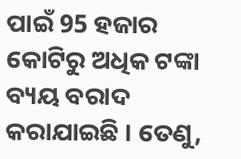ପାଇଁ 95 ହଜାର କୋଟିରୁ ଅଧିକ ଟଙ୍କା ବ୍ୟୟ ବରାଦ କରାଯାଇଛି । ତେଣୁ,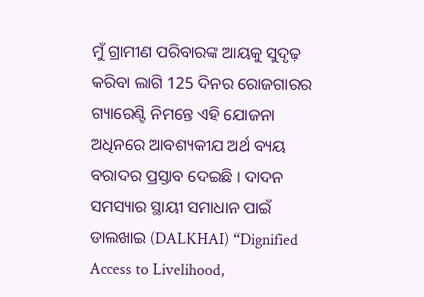ମୁଁ ଗ୍ରାମୀଣ ପରିବାରଙ୍କ ଆୟକୁ ସୁଦୃଢ଼ କରିବା ଲାଗି 125 ଦିନର ରୋଜଗାରର ଗ୍ୟାରେଣ୍ଟି ନିମନ୍ତେ ଏହି ଯୋଜନା ଅଧିନରେ ଆବଶ୍ୟକୀଯ ଅର୍ଥ ବ୍ୟୟ ବରାଦର ପ୍ରସ୍ତାବ ଦେଇଛି । ଦାଦନ ସମସ୍ୟାର ସ୍ଥାୟୀ ସମାଧାନ ପାଇଁ ଡାଲଖାଇ (DALKHAI) “Dignified Access to Livelihood,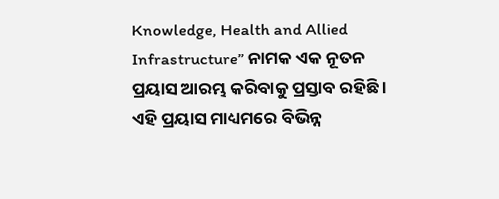Knowledge, Health and Allied Infrastructure” ନାମକ ଏକ ନୂତନ ପ୍ରୟାସ ଆରମ୍ଭ କରିବାକୁ ପ୍ରସ୍ତାବ ରହିଛି । ଏହି ପ୍ରୟାସ ମାଧ୍ୟମରେ ବିଭିନ୍ନ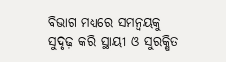ବିଭାଗ ମଧ୍ୟରେ ସମନ୍ୱୟକୁ ସୁଦୃଢ଼ କରି ସ୍ଥାୟୀ ଓ ସୁରକ୍ଷିତ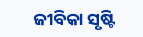ଜୀବିକା ସୃଷ୍ଟି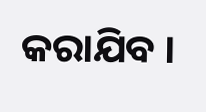କରାଯିବ ।